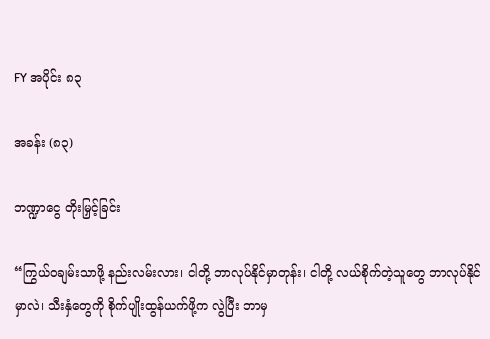FY အပိုင်း ၈၃

အခန်း (၈၃)

ဘဏ္ဍာငွေ တိုးမြှင့်ခြင်း

“ကြွယ်ဝချမ်းသာဖို့ နည်းလမ်းလား၊ ငါတို့ ဘာလုပ်နိုင်မှာတုန်း၊ ငါတို့ လယ်စိုက်တဲ့သူတွေ ဘာလုပ်နိုင်မှာလဲ၊ သီးနှံတွေကို စိုက်ပျိုးထွန်ယက်ဖို့က လွဲပြီး ဘာမှ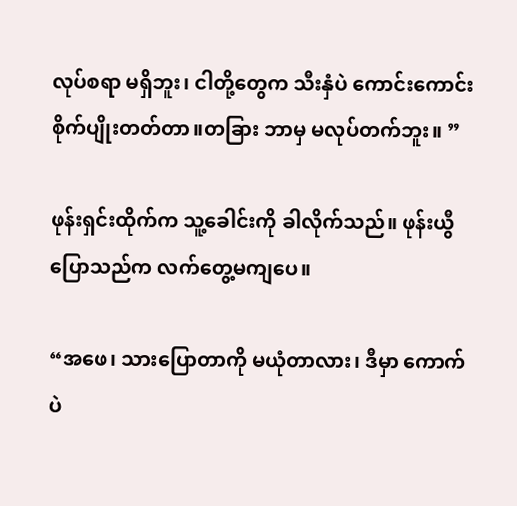လုပ်စရာ မရှိဘူး၊ ငါတို့တွေက သီးနှံပဲ ကောင်းကောင်းစိုက်ပျိုးတတ်တာ။တခြား ဘာမှ မလုပ်တက်ဘူး။ ”

ဖုန်းရှင်းထိုက်က သူ့ခေါင်းကို ခါလိုက်သည်။ ဖုန်းယွီပြောသည်က လက်တွေ့မကျပေ။

“အဖေ၊ သားပြောတာကို မယုံတာလား၊ ဒီမှာ ကောက်ပဲ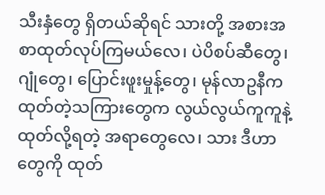သီးနှံတွေ ရှိတယ်ဆိုရင် သားတို့ အစားအစာထုတ်လုပ်ကြမယ်လေ၊ ပဲပိစပ်ဆီတွေ၊ ဂျုံတွေ၊ ပြောင်းဖူးမှုန့်တွေ၊ မုန်လာဥနီက ထုတ်တဲ့သကြားတွေက လွယ်လွယ်ကူကူနဲ့ ထုတ်လို့ရတဲ့ အရာတွေလေ၊ သား ဒီဟာတွေကို ထုတ်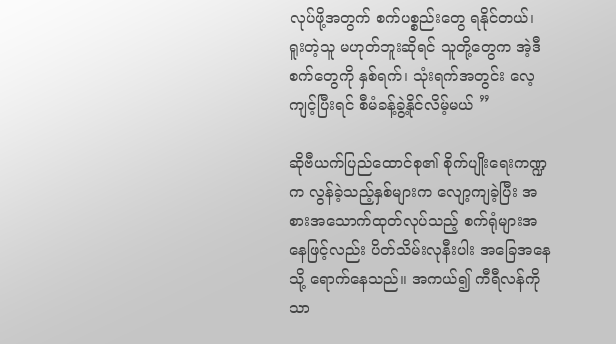လုပ်ဖို့အတွက် စက်ပစ္စည်းတွေ ရနိုင်တယ်၊ ရူးတဲ့သူ မဟုတ်ဘူးဆိုရင် သူတို့တွေက အဲ့ဒီစက်တွေကို နှစ်ရက်၊ သုံးရက်အတွင်း လေ့ကျင့်ပြီးရင် စီမံခန့်ခွဲ့နိုင်လိမ့်မယ် ”

ဆိုဗီယက်ပြည်ထောင်စု၏ စိုက်ပျိုးရေးကဏ္ဍက လွန်ခဲ့သည့်နှစ်များက လျော့ကျခဲ့ပြီး အစားအသောက်ထုတ်လုပ်သည့် စက်ရုံများအနေဖြင့်လည်း ပိတ်သိမ်းလုနီးပါး အခြေအနေသို့ ရောက်နေသည်။ အကယ်၍ ကီရီလန်ကိုသာ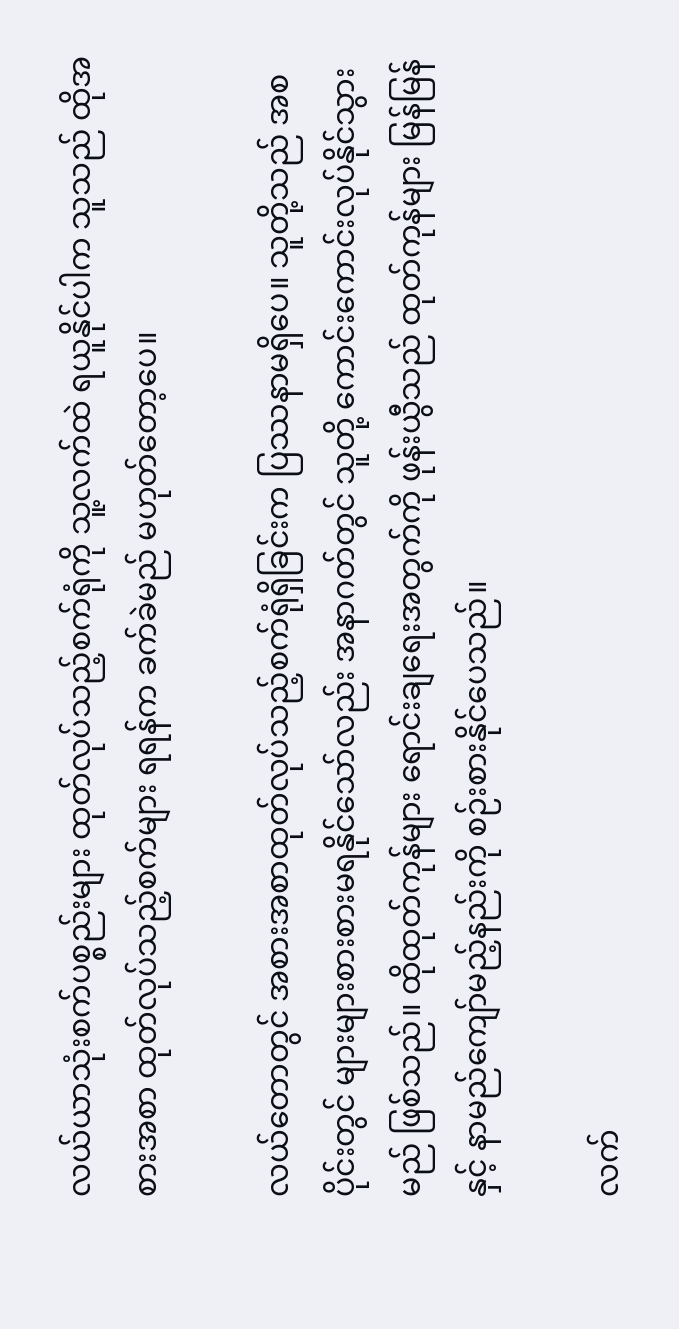လယ်ယာသုံးစက်ပစ္စည်းများ ထုတ်လုပ်သည့်စက်ရုံကို သူ့လက်ထဲ ရယူနိုင်ပါက သူသည် ထိုအစားအစာ ထုတ်လုပ်သည့်စက်များ ရရန်က ခက်ခဲမည် မဟုတ်တော့ပေ။

လယ်တောတွင် အစားအစာထုတ်လုပ်သည့်စက်ရုံရှိခြင်းက ပြဿနာမရှိပေ။ သူတို့သည် အစပိုင်းတွင် များများစားစားမရနိုင်သော်လည်း အနာဂတ်တွင် သူတို့ ကောင်းကောင်းလုပ်နိုင်သွားမည် ဖြစ်သည်။ ထိုထုတ်ကုန်များ ရောင်းချရေးအတွက်ကို ဖုန်းယွီသည် ထုတ်ကုန်များ မြန်မြန်နှင့် နာမည်ကျော်မည့်နည်းကို စဉ်းစားနိုင်ပေသည်။

လက်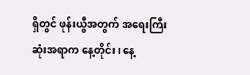ရှိတွင် ဖုန်းယွီအတွက် အရေးကြီးဆုံးအရာက နေ့တိုင်း၊ နေ့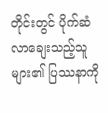တိုင်းတွင် ပိုက်ဆံလာချေးသည့်သူများ၏ ပြဿနာကို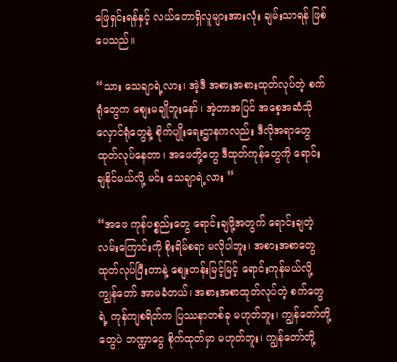ဖြေရှင်းရန်နှင့် လယ်တောရှိလူများအားလုံး ချမ်းသာရန် ဖြစ်ပေသည်။

“သား သေချာရဲ့လား၊ အဲ့ဒီ အစားအစားထုတ်လုပ်တဲ့ စက်ရုံတွေက စျေးမချိုဘူးနော်၊ အဲ့တာအပြင် အစေ့အဆံသိုလှောင်ရုံတွေနဲ့ စိုက်ပျိုးရေးဌာနကလည်း ဒီလိုအရာတွေ ထုတ်လုပ်နေတာ၊ အဖေတို့တွေ ဒီထုတ်ကုန်တွေကို ရောင်းချနိုင်မယ်လို့ မင်း သေချာရဲ့လား ”

“အဖေ ကုန်ပစ္စည်းတွေ ရောင်းချဖို့အတွက် ရောင်းချတဲ့လမ်းကြောင်းကို စိုးရိမ်စရာ မလိုပါဘူး၊ အစားအစာတွေ ထုတ်လုပ်ပြီးတာနဲ့ စျေးတန်းမြင့်မြင့် ရောင်းကုန်မယ်လို့ ကျွန်တော် အာမခံတယ်၊ အစားအစာထုတ်လုပ်တဲ့ စက်တွေရဲ့ ကုန်ကျစရိတ်က ပြဿနာတစ်ခု မဟုတ်ဘူး၊ ကျွန်တော်တို့တွေပဲ ဘဏ္ဍာငွေ စိုက်ထုတ်မှာ မဟုတ်ဘူး၊ ကျွန်တော်တို့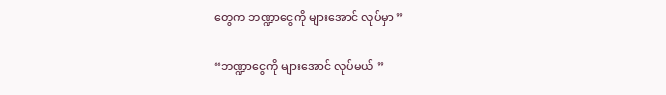တွေက ဘဏ္ဍာငွေကို များအောင် လုပ်မှာ ”

“ဘဏ္ဍာငွေကို များအောင် လုပ်မယ် ”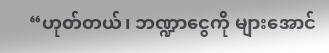“ဟုတ်တယ်၊ ဘဏ္ဍာငွေကို များအောင်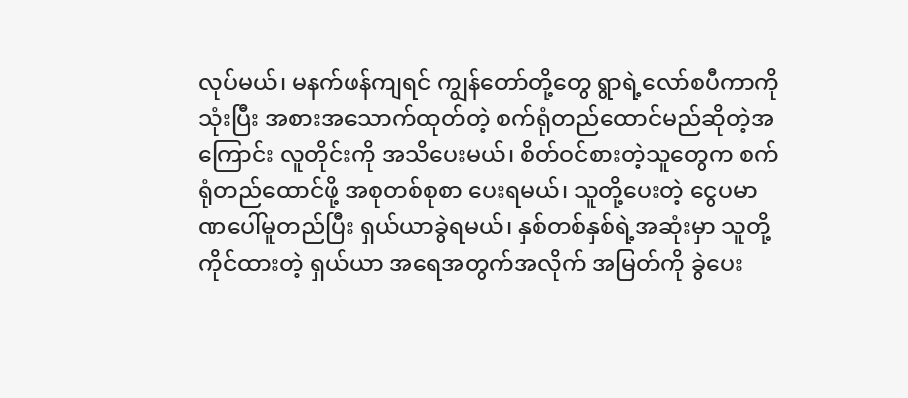လုပ်မယ်၊ မနက်ဖန်ကျရင် ကျွန်တော်တို့တွေ ရွာရဲ့လော်စပီကာကို သုံးပြီး အစားအသောက်ထုတ်တဲ့ စက်ရုံတည်ထောင်မည်ဆိုတဲ့အကြောင်း လူတိုင်းကို အသိပေးမယ်၊ စိတ်ဝင်စားတဲ့သူတွေက စက်ရုံတည်ထောင်ဖို့ အစုတစ်စုစာ ပေးရမယ်၊ သူတို့ပေးတဲ့ ငွေပမာဏပေါ်မူတည်ပြီး ရှယ်ယာခွဲရမယ်၊ နှစ်တစ်နှစ်ရဲ့အဆုံးမှာ သူတို့ကိုင်ထားတဲ့ ရှယ်ယာ အရေအတွက်အလိုက် အမြတ်ကို ခွဲပေး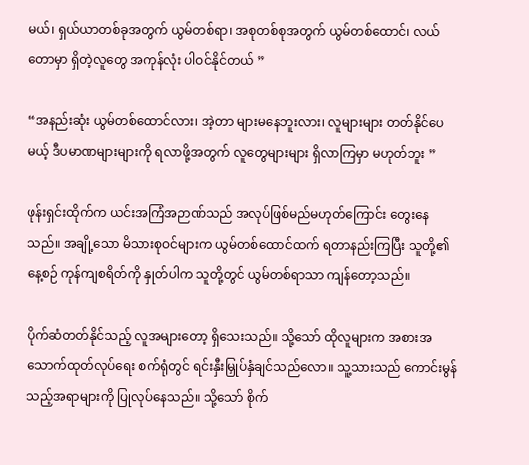မယ်၊ ရှယ်ယာတစ်ခုအတွက် ယွမ်တစ်ရာ၊ အစုတစ်စုအတွက် ယွမ်တစ်ထောင်၊ လယ်တောမှာ ရှိတဲ့လူတွေ အကုန်လုံး ပါဝင်နိုင်တယ် ”

“အနည်းဆုံး ယွမ်တစ်ထောင်လား၊ အဲ့တာ များမနေဘူးလား၊ လူများများ တတ်နိုင်ပေမယ့် ဒီပမာဏများများကို ရလာဖို့အတွက် လူတွေများများ ရှိလာကြမှာ မဟုတ်ဘူး ”

ဖုန်းရှင်းထိုက်က ယင်းအကြံအဉာဏ်သည် အလုပ်ဖြစ်မည်မဟုတ်ကြောင်း တွေးနေသည်။ အချို့သော မိသားစုဝင်များက ယွမ်တစ်ထောင်ထက် ရတာနည်းကြပြီး သူတို့၏နေ့စဉ် ကုန်ကျစရိတ်ကို နှုတ်ပါက သူတို့တွင် ယွမ်တစ်ရာသာ ကျန်တော့သည်။

ပိုက်ဆံတတ်နိုင်သည့် လူအများတော့ ရှိသေးသည်။ သို့သော် ထိုလူများက အစားအသောက်ထုတ်လုပ်ရေး စက်ရုံတွင် ရင်းနှီးမြှုပ်နှံချင်သည်လော။ သူ့သားသည် ကောင်းမွန်သည့်အရာများကို ပြုလုပ်နေသည်။ သို့သော် စိုက်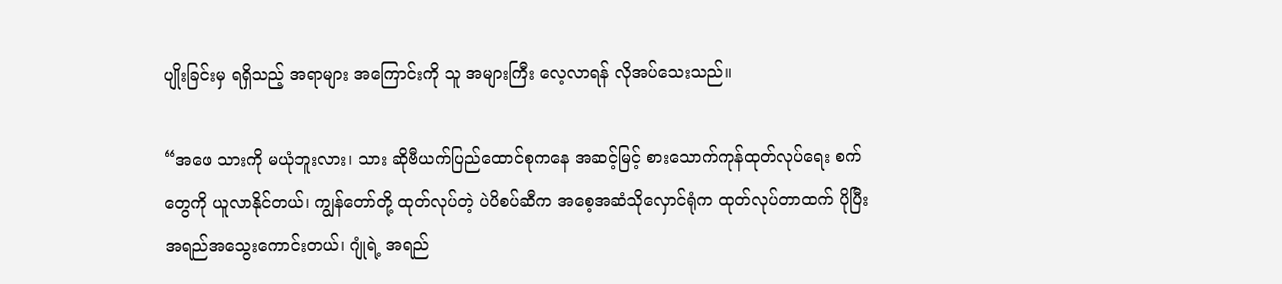ပျိုးခြင်းမှ ရရှိသည့် အရာများ အကြောင်းကို သူ အများကြီး လေ့လာရန် လိုအပ်သေးသည်။

“အဖေ သားကို မယုံဘူးလား၊ သား ဆိုဗီယက်ပြည်ထောင်စုကနေ အဆင့်မြင့် စားသောက်ကုန်ထုတ်လုပ်ရေး စက်တွေကို ယူလာနိုင်တယ်၊ ကျွန်တော်တို့ ထုတ်လုပ်တဲ့ ပဲပိစပ်ဆီက အစေ့အဆံသိုလှောင်ရုံက ထုတ်လုပ်တာထက် ပိုပြီး အရည်အသွေးကောင်းတယ်၊ ဂျုံရဲ့ အရည်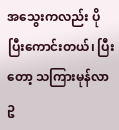အသွေးကလည်း ပိုပြီးကောင်းတယ်၊ ပြီးတော့ သကြားမုန်လာဥ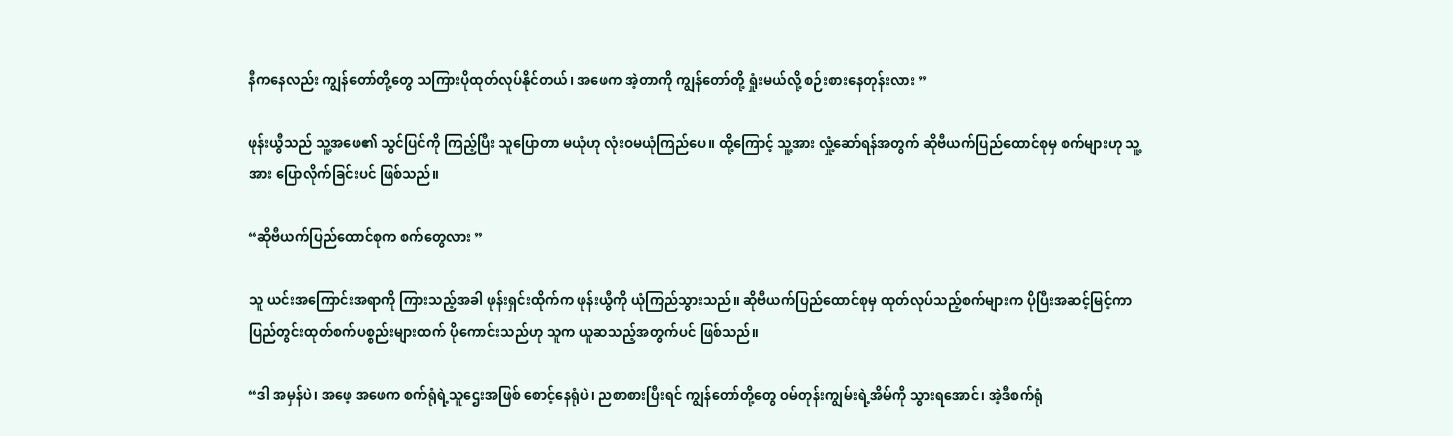နီကနေလည်း ကျွန်တော်တို့တွေ သကြားပိုထုတ်လုပ်နိုင်တယ်၊ အဖေက အဲ့တာကို ကျွန်တော်တို့ ရှုံးမယ်လို့ စဉ်းစားနေတုန်းလား ”

ဖုန်းယွီသည် သူ့အဖေ၏ သွင်ပြင်ကို ကြည့်ပြီး သူပြောတာ မယုံဟု လုံးဝမယုံကြည်ပေ။ ထို့ကြောင့် သူ့အား လှုံ့ဆော်ရန်အတွက် ဆိုဗီယက်ပြည်ထောင်စုမှ စက်များဟု သူ့အား ပြောလိုက်ခြင်းပင် ဖြစ်သည်။

“ဆိုဗီယက်ပြည်ထောင်စုက စက်တွေလား ”

သူ ယင်းအကြောင်းအရာကို ကြားသည့်အခါ ဖုန်းရှင်းထိုက်က ဖုန်းယွီကို ယုံကြည်သွားသည်။ ဆိုဗီယက်ပြည်ထောင်စုမှ ထုတ်လုပ်သည့်စက်များက ပိုပြီးအဆင့်မြင့်ကာ ပြည်တွင်းထုတ်စက်ပစ္စည်းများထက် ပိုကောင်းသည်ဟု သူက ယူဆသည့်အတွက်ပင် ဖြစ်သည်။

“ဒါ အမှန်ပဲ၊ အဖေ့ အဖေက စက်ရုံရဲ့သူဌေးအဖြစ် စောင့်နေရုံပဲ၊ ညစာစားပြီးရင် ကျွန်တော်တို့တွေ ဝမ်တုန်းကျွမ်းရဲ့အိမ်ကို သွားရအောင်၊ အဲ့ဒီစက်ရုံ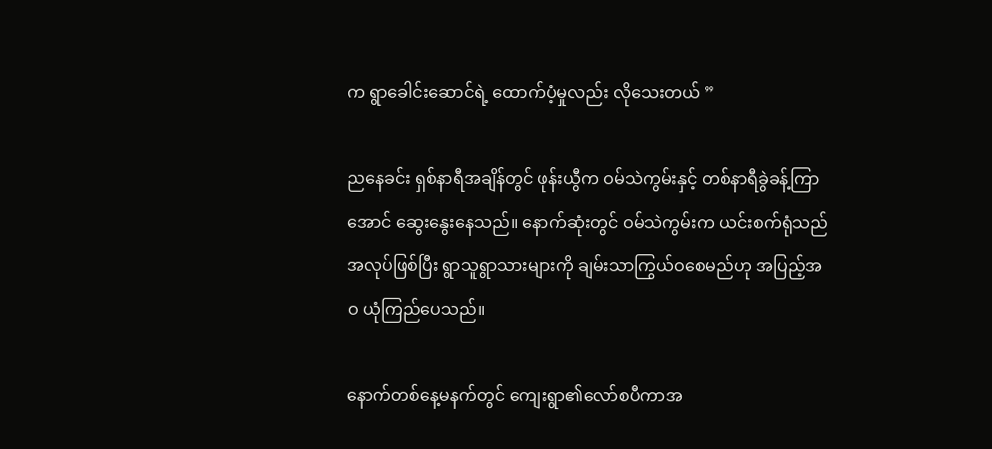က ရွာခေါင်းဆောင်ရဲ့ ထောက်ပံ့မှုလည်း လိုသေးတယ် ”

ညနေခင်း ရှစ်နာရီအချိန်တွင် ဖုန်းယွီက ဝမ်သဲကွမ်းနှင့် တစ်နာရီခွဲခန့်ကြာအောင် ဆွေးနွေးနေသည်။ နောက်ဆုံးတွင် ဝမ်သဲကွမ်းက ယင်းစက်ရုံသည် အလုပ်ဖြစ်ပြီး ရွာသူရွာသားများကို ချမ်းသာကြွယ်ဝစေမည်ဟု အပြည့်အဝ ယုံကြည်ပေသည်။

နောက်တစ်နေ့မနက်တွင် ကျေးရွာ၏လော်စပီကာအ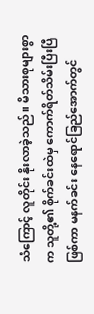သံကြောင့် လူတိုင်း နိုးလာခဲ့သည်။ မိသားစုများစွာက သူတို့၏ စိုက်ခင်းထဲမှ ကောက်ရိတ်သိမ်းပြီးပြီ ဖြစ်ကာ မနက်ခင်း နေရောင်ခြည်အောက်တွင်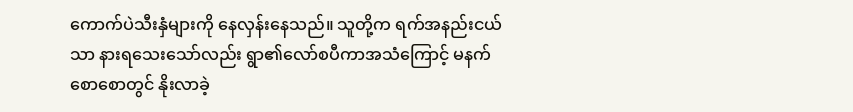ကောက်ပဲသီးနှံများကို နေလှန်းနေသည်။ သူတို့က ရက်အနည်းငယ်သာ နားရသေးသော်လည်း ရွာ၏လော်စပီကာအသံကြောင့် မနက်စောစောတွင် နိုးလာခဲ့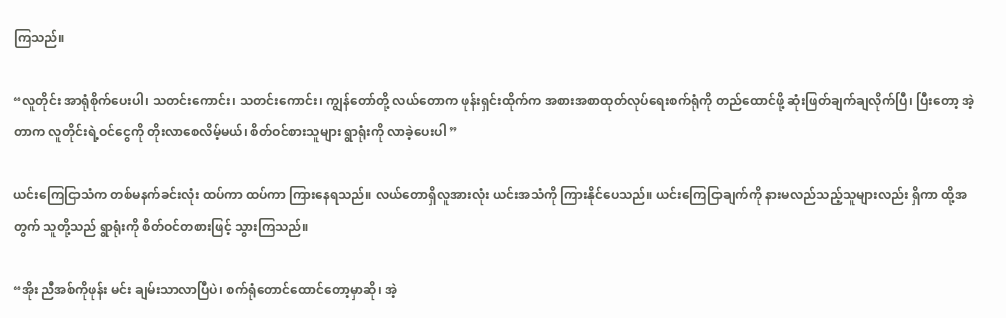ကြသည်။

“လူတိုင်း အာရုံစိုက်ပေးပါ၊ သတင်းကောင်း၊ သတင်းကောင်း၊ ကျွန်တော်တို့ လယ်တောက ဖုန်းရှင်းထိုက်က အစားအစာထုတ်လုပ်ရေးစက်ရုံကို တည်ထောင်ဖို့ ဆုံးဖြတ်ချက်ချလိုက်ပြီ၊ ပြီးတော့ အဲ့တာက လူတိုင်းရဲ့ဝင်ငွေကို တိုးလာစေလိမ့်မယ်၊ စိတ်ဝင်စားသူများ ရွာရုံးကို လာခဲ့ပေးပါ ”

ယင်းကြေငြာသံက တစ်မနက်ခင်းလုံး ထပ်ကာ ထပ်ကာ ကြားနေရသည်။ လယ်တောရှိလူအားလုံး ယင်းအသံကို ကြားနိုင်ပေသည်။ ယင်းကြေငြာချက်ကို နားမလည်သည့်သူများလည်း ရှိကာ ထို့အတွက် သူတို့သည် ရွာရုံးကို စိတ်ဝင်တစားဖြင့် သွားကြသည်။

“အိုး ညီအစ်ကိုဖုန်း မင်း ချမ်းသာလာပြီပဲ၊ စက်ရုံတောင်ထောင်တော့မှာဆို၊ အဲ့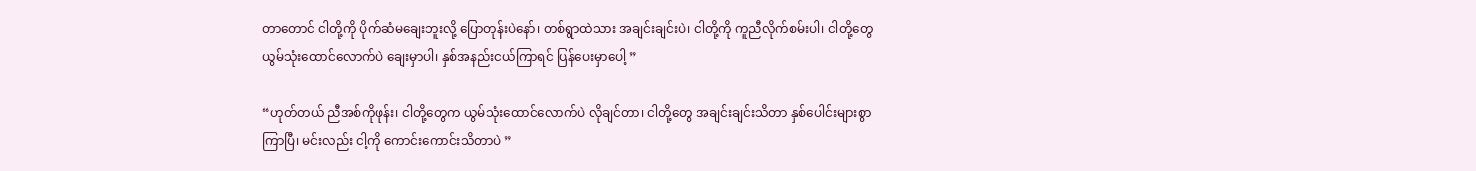တာတောင် ငါတို့ကို ပိုက်ဆံမချေးဘူးလို့ ပြောတုန်းပဲနော်၊ တစ်ရွာထဲသား အချင်းချင်းပဲ၊ ငါတို့ကို ကူညီလိုက်စမ်းပါ၊ ငါတို့တွေ ယွမ်သုံးထောင်လောက်ပဲ ချေးမှာပါ၊ နှစ်အနည်းငယ်ကြာရင် ပြန်ပေးမှာပေါ့ ”

“ဟုတ်တယ် ညီအစ်ကိုဖုန်း၊ ငါတို့တွေက ယွမ်သုံးထောင်လောက်ပဲ လိုချင်တာ၊ ငါတို့တွေ အချင်းချင်းသိတာ နှစ်ပေါင်းများစွာ ကြာပြီ၊ မင်းလည်း ငါ့ကို ကောင်းကောင်းသိတာပဲ ”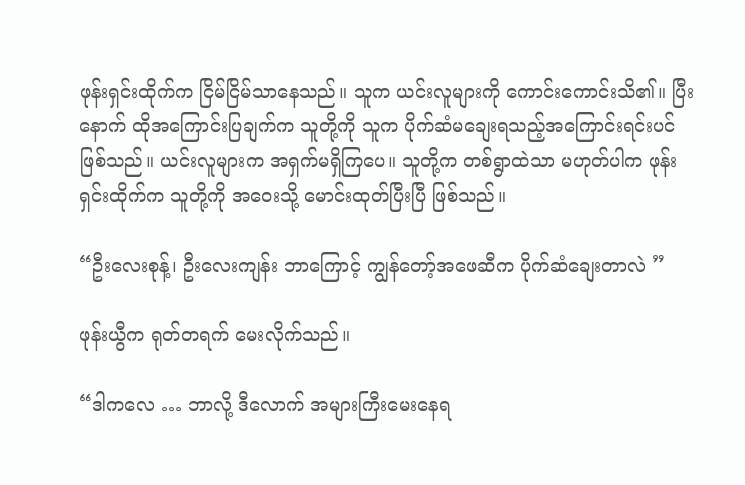ဖုန်းရှင်းထိုက်က ငြိမ်ငြိမ်သာနေသည်။ သူက ယင်းလူများကို ကောင်းကောင်းသိ၏။ ပြီးနောက် ထိုအကြောင်းပြချက်က သူတို့ကို သူက ပိုက်ဆံမချေးရသည့်အကြောင်းရင်းပင် ဖြစ်သည်။ ယင်းလူများက အရှက်မရှိကြပေ။ သူတို့က တစ်ရွာထဲသာ မဟုတ်ပါက ဖုန်းရှင်းထိုက်က သူတို့ကို အဝေးသို့ မောင်းထုတ်ပြီးပြီ ဖြစ်သည်။

“ဦးလေးစုန့်၊ ဦးလေးကျန်း ဘာကြောင့် ကျွန်တော့်အဖေဆီက ပိုက်ဆံချေးတာလဲ ”

ဖုန်းယွီက ရုတ်တရက် မေးလိုက်သည်။

“ဒါကလေ … ဘာလို့ ဒီလောက် အများကြီးမေးနေရ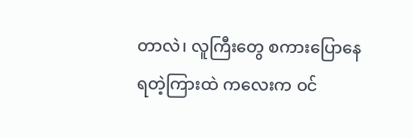တာလဲ၊ လူကြီးတွေ စကားပြောနေရတဲ့ကြားထဲ ကလေးက ဝင်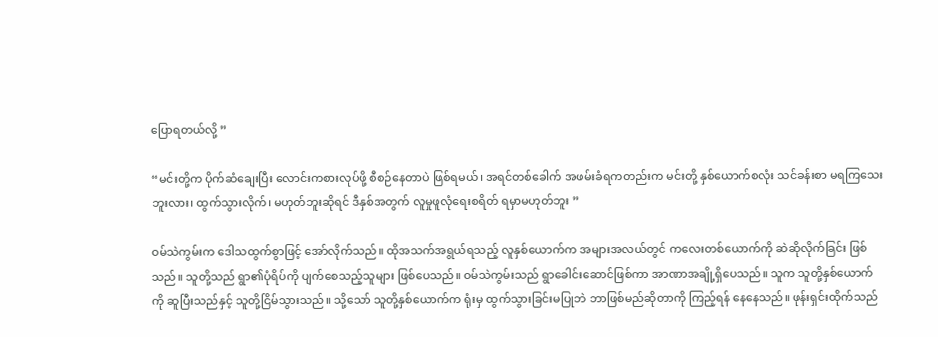ပြောရတယ်လို့ ”

“မင်းတို့က ပိုက်ဆံချေးပြီး လောင်းကစားလုပ်ဖို့ စီစဉ်နေတာပဲ ဖြစ်ရမယ်၊ အရင်တစ်ခေါက် အဖမ်းခံရကတည်းက မင်းတို့ နှစ်ယောက်စလုံး သင်ခန်းစာ မရကြသေးဘူးလား၊ ထွက်သွားလိုက်၊ မဟုတ်ဘူးဆိုရင် ဒီနှစ်အတွက် လူမှုဖူလုံရေးစရိတ် ရမှာမဟုတ်ဘူး ”

ဝမ်သဲကွမ်းက ဒေါသထွက်စွာဖြင့် အော်လိုက်သည်။ ထိုအသက်အရွယ်ရသည့် လူနှစ်ယောက်က အများအလယ်တွင် ကလေးတစ်ယောက်ကို ဆဲဆိုလိုက်ခြင်း ဖြစ်သည်။ သူတို့သည် ရွာ၏ပုံရိပ်ကို ပျက်စေသည့်သူများ ဖြစ်ပေသည်။ ဝမ်သဲကွမ်းသည် ရွာခေါင်းဆောင်ဖြစ်ကာ အာဏာအချို့ရှိပေသည်။ သူက သူတို့နှစ်ယောက်ကို ဆူပြီးသည်နှင့် သူတို့ငြိမ်သွားသည်။ သို့သော် သူတို့နှစ်ယောက်က ရုံးမှ ထွက်သွားခြင်းမပြုဘဲ ဘာဖြစ်မည်ဆိုတာကို ကြည့်ရန် နေနေသည်။ ဖုန်းရှင်းထိုက်သည်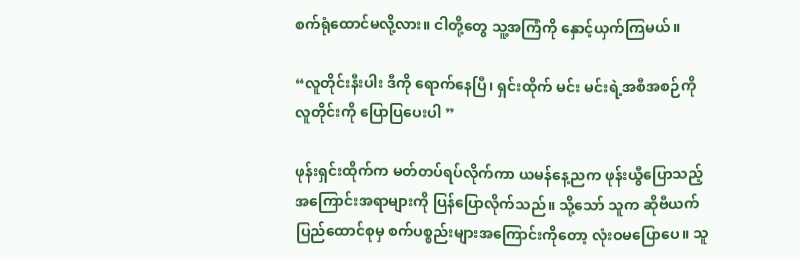စက်ရုံထောင်မလို့လား။ ငါတို့တွေ သူ့အကြံကို နှောင့်ယှက်ကြမယ်။

“လူတိုင်းနီးပါး ဒီကို ရောက်နေပြီ၊ ရှင်းထိုက် မင်း မင်းရဲ့အစီအစဉ်ကို လူတိုင်းကို ပြောပြပေးပါ ”

ဖုန်းရှင်းထိုက်က မတ်တပ်ရပ်လိုက်ကာ ယမန်နေ့ညက ဖုန်းယွီပြောသည့်အကြောင်းအရာများကို ပြန်ပြောလိုက်သည်။ သို့သော် သူက ဆိုဗီယက်ပြည်ထောင်စုမှ စက်ပစ္စည်းများအကြောင်းကိုတော့ လုံးဝမပြောပေ။ သူ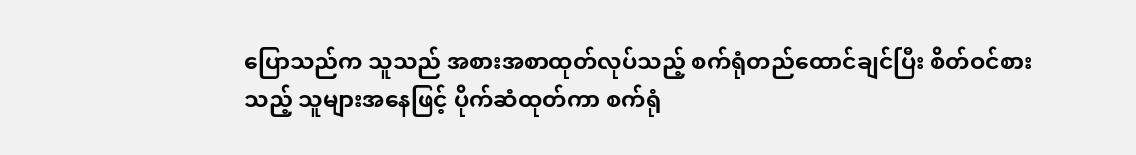ပြောသည်က သူသည် အစားအစာထုတ်လုပ်သည့် စက်ရုံတည်ထောင်ချင်ပြီး စိတ်ဝင်စားသည့် သူများအနေဖြင့် ပိုက်ဆံထုတ်ကာ စက်ရုံ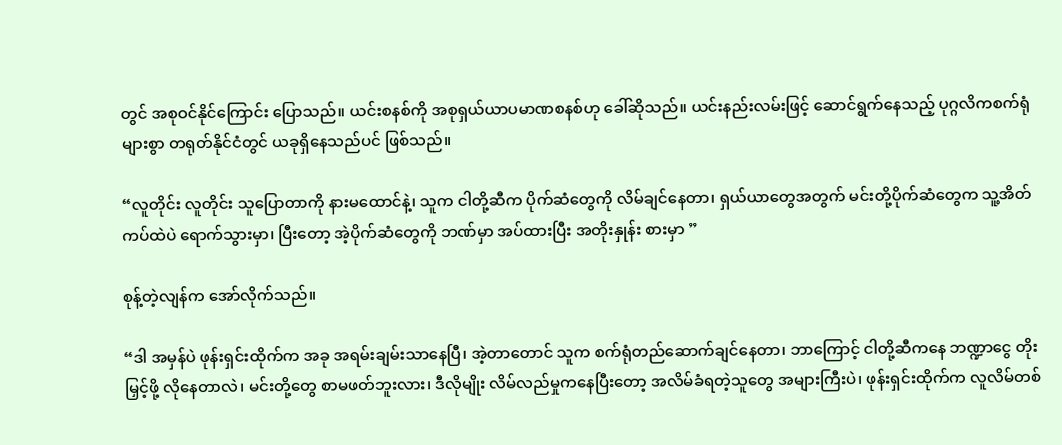တွင် အစုဝင်နိုင်ကြောင်း ပြောသည်။ ယင်းစနစ်ကို အစုရှယ်ယာပမာဏစနစ်ဟု ခေါ်ဆိုသည်။ ယင်းနည်းလမ်းဖြင့် ဆောင်ရွက်နေသည့် ပုဂ္ဂလိကစက်ရုံများစွာ တရုတ်နိုင်ငံတွင် ယခုရှိနေသည်ပင် ဖြစ်သည်။

“လူတိုင်း လူတိုင်း သူပြောတာကို နားမထောင်နဲ့၊ သူက ငါတို့ဆီက ပိုက်ဆံတွေကို လိမ်ချင်နေတာ၊ ရှယ်ယာတွေအတွက် မင်းတို့ပိုက်ဆံတွေက သူ့အိတ်ကပ်ထဲပဲ ရောက်သွားမှာ၊ ပြီးတော့ အဲ့ပိုက်ဆံတွေကို ဘဏ်မှာ အပ်ထားပြီး အတိုးနှုန်း စားမှာ ”

စုန့်တဲ့လျန်က အော်လိုက်သည်။

“ဒါ အမှန်ပဲ ဖုန်းရှင်းထိုက်က အခု အရမ်းချမ်းသာနေပြီ၊ အဲ့တာတောင် သူက စက်ရုံတည်ဆောက်ချင်နေတာ၊ ဘာကြောင့် ငါတို့ဆီကနေ ဘဏ္ဍာငွေ တိုးမြှင့်ဖို့ လိုနေတာလဲ၊ မင်းတို့တွေ စာမဖတ်ဘူးလား၊ ဒီလိုမျိုး လိမ်လည်မှုကနေပြီးတော့ အလိမ်ခံရတဲ့သူတွေ အများကြီးပဲ၊ ဖုန်းရှင်းထိုက်က လူလိမ်တစ်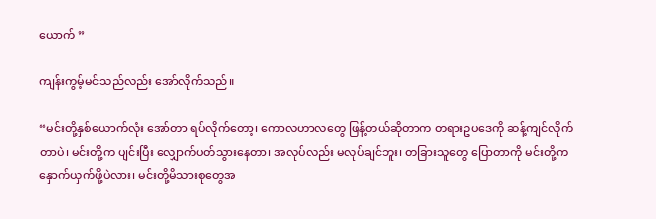ယောက် ”

ကျန်းကွမ့်မင်သည်လည်း အော်လိုက်သည်။

“မင်းတို့နှစ်ယောက်လုံး အော်တာ ရပ်လိုက်တော့၊ ကောလဟာလတွေ ဖြန့်တယ်ဆိုတာက တရားဥပဒေကို ဆန့်ကျင်လိုက်တာပဲ၊ မင်းတို့က ပျင်းပြီး လျှောက်ပတ်သွားနေတာ၊ အလုပ်လည်း မလုပ်ချင်ဘူး၊ တခြားသူတွေ ပြောတာကို မင်းတို့က နှောက်ယှက်ဖို့ပဲလား၊ မင်းတို့မိသားစုတွေအ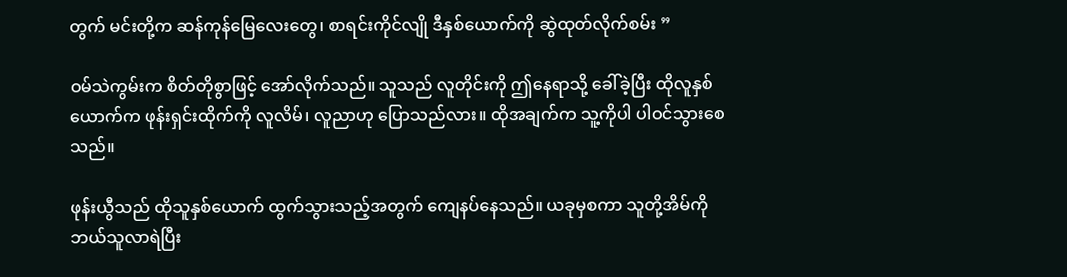တွက် မင်းတို့က ဆန်ကုန်မြေလေးတွေ၊ စာရင်းကိုင်လျို ဒီနှစ်ယောက်ကို ဆွဲထုတ်လိုက်စမ်း ”

ဝမ်သဲကွမ်းက စိတ်တိုစွာဖြင့် အော်လိုက်သည်။ သူသည် လူတိုင်းကို ဤနေရာသို့ ခေါ်ခဲ့ပြီး ထိုလူနှစ်ယောက်က ဖုန်းရှင်းထိုက်ကို လူလိမ်၊ လူညာဟု ပြောသည်လား။ ထိုအချက်က သူ့ကိုပါ ပါဝင်သွားစေသည်။

ဖုန်းယွီသည် ထိုသူနှစ်ယောက် ထွက်သွားသည့်အတွက် ကျေနပ်နေသည်။ ယခုမှစကာ သူတို့အိမ်ကို ဘယ်သူလာရဲပြီး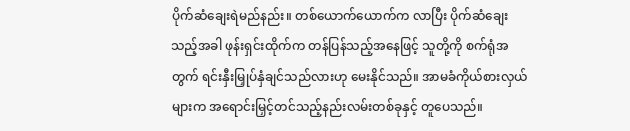ပိုက်ဆံချေးရဲမည်နည်း။ တစ်ယောက်ယောက်က လာပြီး ပိုက်ဆံချေးသည့်အခါ ဖုန်းရှင်းထိုက်က တန်ပြန်သည့်အနေဖြင့် သူတို့ကို စက်ရုံအတွက် ရင်းနှီးမြှုပ်နှံချင်သည်လားဟု မေးနိုင်သည်။ အာမခံကိုယ်စားလှယ်များက အရောင်းမြှင့်တင်သည့်နည်းလမ်းတစ်ခုနှင့် တူပေသည်။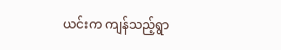ယင်းက ကျန်သည့်ရွာ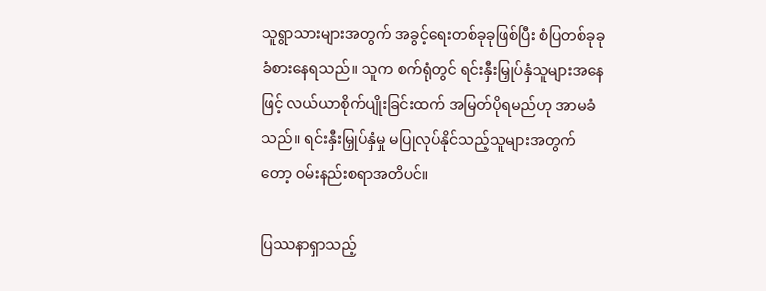သူရွာသားများအတွက် အခွင့်ရေးတစ်ခုခုဖြစ်ပြီး စံပြတစ်ခုခုခံစားနေရသည်။ သူက စက်ရုံတွင် ရင်းနှီးမြှုပ်နှံသူများအနေဖြင့် လယ်ယာစိုက်ပျိုးခြင်းထက် အမြတ်ပိုရမည်ဟု အာမခံသည်။ ရင်းနှီးမြှုပ်နှံမှု မပြုလုပ်နိုင်သည့်သူများအတွက်တော့ ဝမ်းနည်းစရာအတိပင်။

ပြဿနာရှာသည့်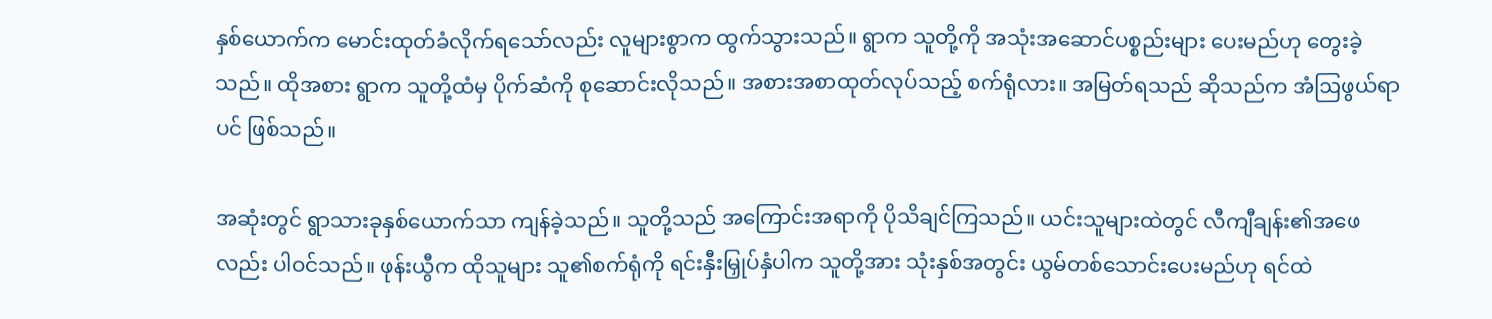နှစ်ယောက်က မောင်းထုတ်ခံလိုက်ရသော်လည်း လူများစွာက ထွက်သွားသည်။ ရွာက သူတို့ကို အသုံးအဆောင်ပစ္စည်းများ ပေးမည်ဟု တွေးခဲ့သည်။ ထိုအစား ရွာက သူတို့ထံမှ ပိုက်ဆံကို စုဆောင်းလိုသည်။ အစားအစာထုတ်လုပ်သည့် စက်ရုံလား။ အမြတ်ရသည် ဆိုသည်က အံဩဖွယ်ရာပင် ဖြစ်သည်။

အဆုံးတွင် ရွာသားခုနှစ်ယောက်သာ ကျန်ခဲ့သည်။ သူတို့သည် အကြောင်းအရာကို ပိုသိချင်ကြသည်။ ယင်းသူများထဲတွင် လီကျီချန်း၏အဖေလည်း ပါဝင်သည်။ ဖုန်းယွီက ထိုသူများ သူ၏စက်ရုံကို ရင်းနှီးမြှုပ်နှံပါက သူတို့အား သုံးနှစ်အတွင်း ယွမ်တစ်သောင်းပေးမည်ဟု ရင်ထဲ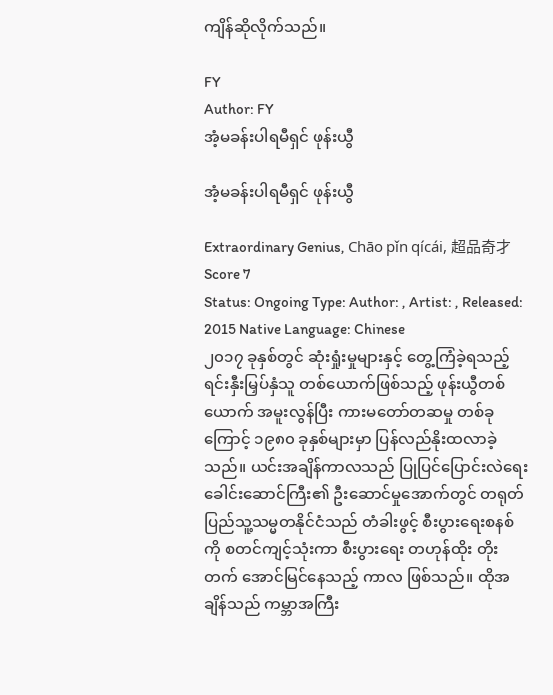ကျိန်ဆိုလိုက်သည်။

FY
Author: FY
အံ့မခန်းပါရမီရှင် ဖုန်းယွီ

အံ့မခန်းပါရမီရှင် ဖုန်းယွီ

Extraordinary Genius, Chāo pǐn qícái, 超品奇才
Score 7
Status: Ongoing Type: Author: , Artist: , Released: 2015 Native Language: Chinese
၂၀၁၇ ခုနှစ်တွင် ဆုံးရှုံးမှုများနှင့် တွေ့ကြံခဲ့ရသည့် ရင်းနှီးမြှပ်နှံသူ တစ်ယောက်ဖြစ်သည့် ဖုန်းယွီတစ်ယောက် အမူးလွန်ပြီး ကားမတော်တဆမှု တစ်ခုကြောင့် ၁၉၈၀ ခုနှစ်များမှာ ပြန်လည်နိုးထလာခဲ့သည်။ ယင်းအချိန်ကာလသည် ပြုပြင်ပြောင်းလဲရေး ခေါင်းဆောင်ကြီး၏ ဦးဆောင်မှုအောက်တွင် တရုတ်ပြည်သူ့သမ္မတနိုင်ငံသည် တံခါးဖွင့် စီးပွားရေးစနစ်ကို စတင်ကျင့်သုံးကာ စီးပွားရေး တဟုန်ထိုး တိုးတက် အောင်မြင်နေသည့် ကာလ ဖြစ်သည်။ ထိုအချိန်သည် ကမ္ဘာအကြီး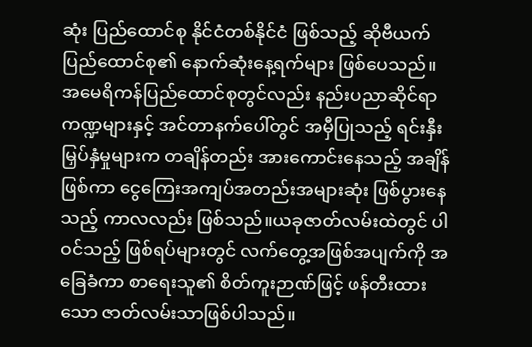ဆုံး ပြည်ထောင်စု နိုင်ငံတစ်နိုင်ငံ ဖြစ်သည့် ဆိုဗီယက် ပြည်ထောင်စု၏ နောက်ဆုံးနေ့ရက်များ ဖြစ်ပေသည်။ အမေရိကန်ပြည်ထောင်စုတွင်လည်း နည်းပညာဆိုင်ရာကဏ္ဍများနှင့် အင်တာနက်ပေါ်တွင် အမှီပြုသည့် ရင်းနှီးမြှပ်နှံမှုများက တချိန်တည်း အားကောင်းနေသည့် အချိန်ဖြစ်ကာ ငွေကြေးအကျပ်အတည်းအများဆုံး ဖြစ်ပွားနေသည့် ကာလလည်း ဖြစ်သည်။ယခုဇာတ်လမ်းထဲတွင် ပါဝင်သည့် ဖြစ်ရပ်များတွင် လက်တွေ့အဖြစ်အပျက်ကို အခြေခံကာ စာရေးသူ၏ စိတ်ကူးဉာဏ်ဖြင့် ဖန်တီးထားသော ဇာတ်လမ်းသာဖြစ်ပါသည်။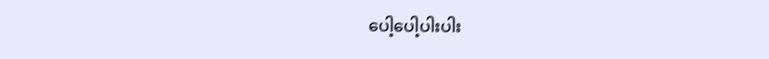ပေါ့ပေါ့ပါးပါး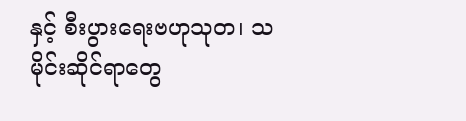နှင့် စီးပွားရေးဗဟုသုတ၊ သမိုင်းဆိုင်ရာတွေ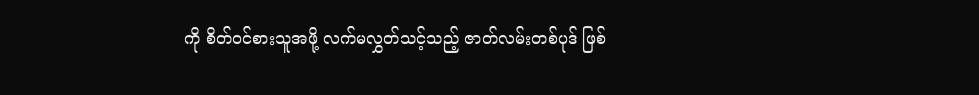ကို စိတ်ဝင်စားသူအဖို့ လက်မလွှတ်သင့်သည့် ဇာတ်လမ်းတစ်ပုဒ် ဖြစ်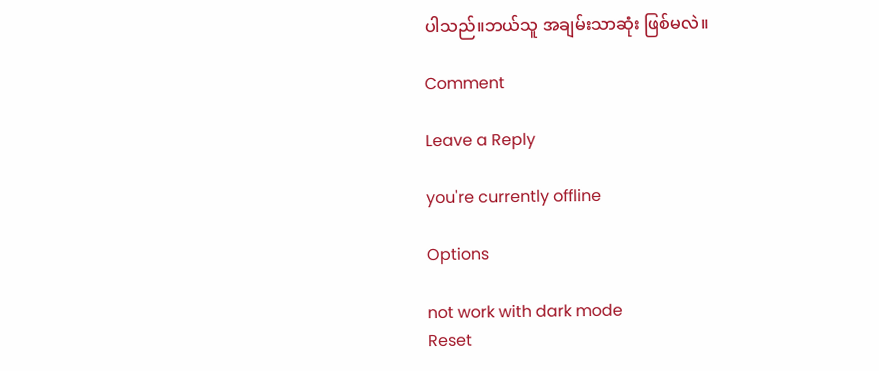ပါသည်။ဘယ်သူ အချမ်းသာဆုံး ဖြစ်မလဲ။

Comment

Leave a Reply

you're currently offline

Options

not work with dark mode
Reset